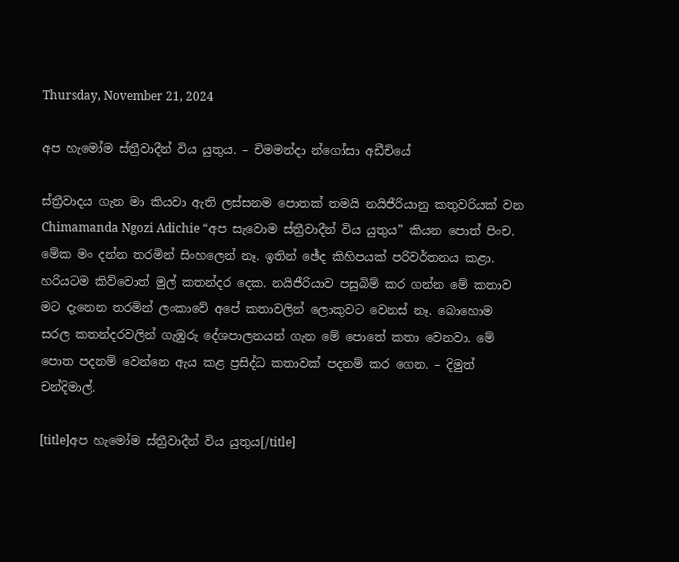Thursday, November 21, 2024

අප හැමෝම ස්ත්‍රීවාදීන් විය යුතුය. – චිමමන්දා න්ගෝසා අඩීචියේ

ස්ත්‍රීවාදය ගැන මා කියවා ඇති ලස්සනම පොතක් තමයි නයිජීරියානු කතුවරියක් වන Chimamanda Ngozi Adichie “අප සැවොම ස්ත්‍රීවාදීන් විය යුතුය” කියන පොත් පිංච. මේක මං දන්න තරමින් සිංහලෙන් නෑ. ඉතින් ඡේද කිහිපයක් පරිවර්තනය කළා. හරියටම කිව්වොත් මුල් කතන්දර දෙක. නයිජීරියාව පසුබිම් කර ගන්න මේ කතාව මට දැනෙන තරමින් ලංකාවේ අපේ කතාවලින් ලොකුවට වෙනස් නෑ. බොහොම සරල කතන්දරවලින් ගැඹුරු දේශපාලනයන් ගැන මේ පොතේ කතා වෙනවා. මේ පොත පදනම් වෙන්නෙ ඇය කළ ප්‍රසිද්ධ කතාවක් පදනම් කර ගෙන. – දිමුත් චන්දිමාල්.

[title]අප හැමෝම ස්ත්‍රීවාදීන් විය යුතුය[/title]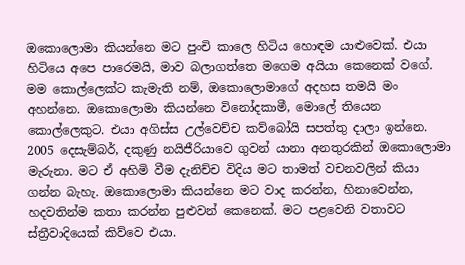ඔකොලොමා කියන්නෙ මට පුංචි කාලෙ හිටිය හොඳම යාළුවෙක්. එයා හිටියෙ අපෙ පාරෙමයි, මාව බලාගත්තෙ මගෙම අයියා කෙනෙක් වගේ. මම කොල්ලෙක්ට කැමැති නම්, ඔකොලොමාගේ අදහස තමයි මං අහන්නෙ. ඔකොලොමා කියන්නෙ විනෝදකාමී, මොලේ තියෙන කොල්ලෙකුට. එයා අගිස්ස උල්වෙච්ච කව්බෝයි සපත්තු දාලා ඉන්නෙ. 2005 දෙසැම්බර්, දකුණු නයිජීරියාවෙ ගුවන් යානා අනතුරකින් ඔකොලොමා මැරුනා. මට ඒ අහිමි වීම දැනිච්ච විදිය මට තාමත් වචනවලින් කියා ගන්න බැහැ. ඔකොලොමා කියන්නෙ මට වාද කරන්න, හිනාවෙන්න, හදවතින්ම කතා කරන්න පුළුවන් කෙනෙක්. මට පළවෙනි වතාවට ස්ත්‍රීවාදියෙක් කිව්වෙ එයා.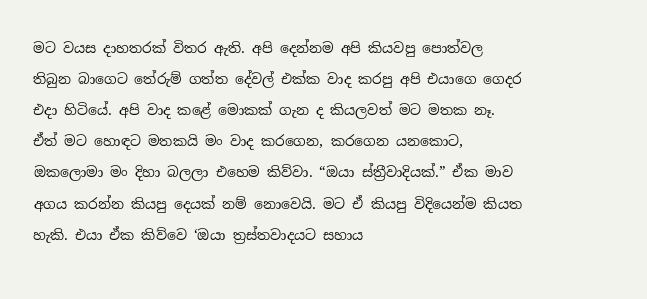මට වයස දාහතරක් විතර ඇති. අපි දෙන්නම අපි කියවපු පොත්වල තිබුන බාගෙට තේරුම් ගත්ත දේවල් එක්ක වාද කරපු අපි එයාගෙ ගෙදර එදා හිටියේ. අපි වාද කළේ මොකක් ගැන ද කියලවත් මට මතක නෑ. ඒත් මට හොඳට මතකයි මං වාද කරගෙන, කරගෙන යනකොට, ඔකලොමා මං දිහා බලලා එහෙම කිව්වා. “ඔයා ස්ත්‍රීවාදියක්.” ඒක මාව අගය කරන්න කියපු දෙයක් නම් නොවෙයි. මට ඒ කියපු විදියෙන්ම කියත හැකි. එයා ඒක කිව්වෙ ‘ඔයා ත්‍රස්තවාදයට සහාය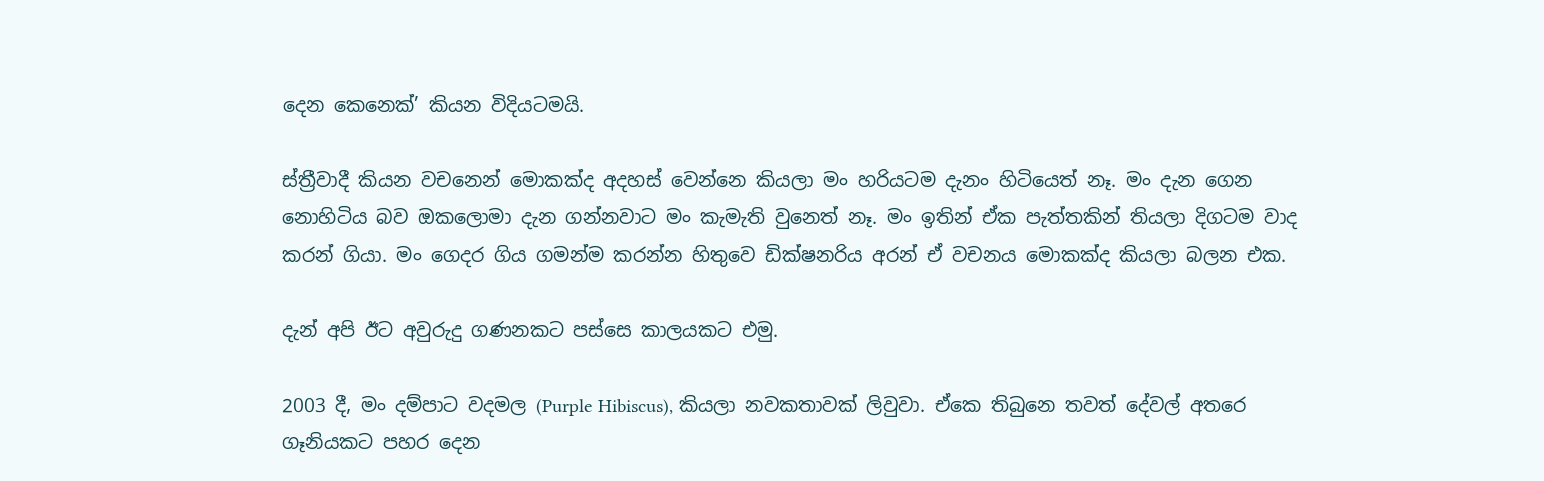දෙන කෙනෙක්’ කියන විදියටමයි.

ස්ත්‍රීවාදී කියන වචනෙන් මොකක්ද අදහස් වෙන්නෙ කියලා මං හරියටම දැනං හිටියෙත් නෑ. මං දැන ගෙන නොහිටිය බව ඔකලොමා දැන ගන්නවාට මං කැමැති වුනෙත් නෑ. මං ඉතින් ඒක පැත්තකින් තියලා දිගටම වාද කරන් ගියා. මං ගෙදර ගිය ගමන්ම කරන්න හිතුවෙ ඩික්ෂනරිය අරන් ඒ වචනය මොකක්ද කියලා බලන එක.

දැන් අපි ඊට අවුරුදු ගණනකට පස්සෙ කාලයකට එමු.

2003 දී, මං දම්පාට වදමල (Purple Hibiscus), කියලා නවකතාවක් ලිවුවා. ඒකෙ තිබුනෙ තවත් දේවල් අතරෙ ගෑනියකට පහර දෙන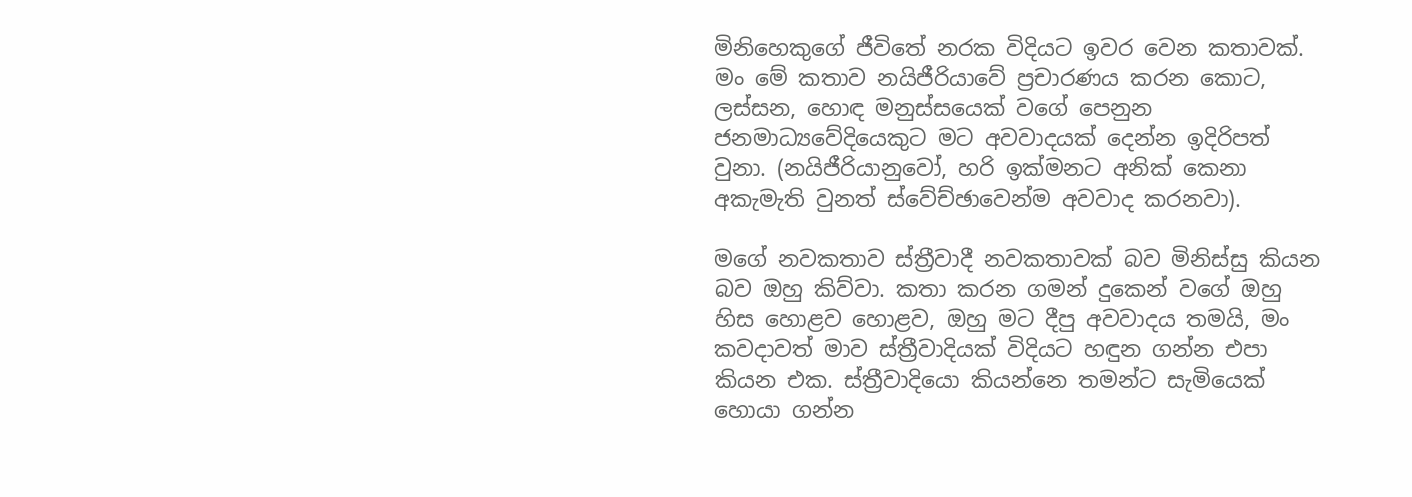මිනිහෙකුගේ ජීවිතේ නරක විදියට ඉවර වෙන කතාවක්. මං මේ කතාව නයිජීරියාවේ ප්‍රචාරණය කරන කොට, ලස්සන, හොඳ මනුස්සයෙක් වගේ පෙනුන ජනමාධ්‍යවේදියෙකුට මට අවවාදයක් දෙන්න ඉදිරිපත් වුනා. (නයිජීරියානුවෝ, හරි ඉක්මනට අනික් කෙනා අකැමැති වුනත් ස්වේච්ඡාවෙන්ම අවවාද කරනවා).

මගේ නවකතාව ස්ත්‍රීවාදී නවකතාවක් බව මිනිස්සු කියන බව ඔහු කිව්වා. කතා කරන ගමන් දුකෙන් වගේ ඔහු හිස හොළව හොළව, ඔහු මට දීපු අවවාදය තමයි, මං කවදාවත් මාව ස්ත්‍රීවාදියක් විදියට හඳුන ගන්න එපා කියන එක. ස්ත්‍රීවාදියො කියන්නෙ තමන්ට සැමියෙක් හොයා ගන්න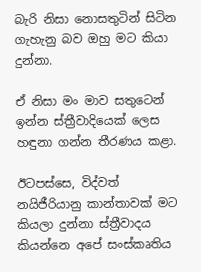බැරි නිසා නොසතුටින් සිටින ගැහැනු බව ඔහු මට කියා දුන්නා.

ඒ නිසා මං මාව සතුටෙන් ඉන්න ස්ත්‍රීවාදියෙක් ලෙස හඳුනා ගන්න තීරණය කළා.

ඊටපස්සෙ, විද්වත් නයිජීරියානු කාන්තාවක් මට කියලා දුන්නා ස්ත්‍රීවාදය කියන්නෙ අපේ සංස්කෘතිය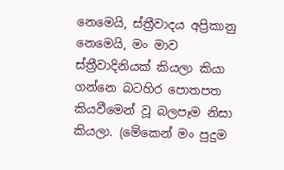නෙමෙයි, ස්ත්‍රීවාදය අප්‍රිකානු නෙමෙයි, මං මාව ස්ත්‍රීවාදිනියක් කියලා කියා ගන්නෙ බටහිර පොතපත කියවීමෙන් වූ බලපෑම නිසා කියලා. (මේකෙන් මං පුදුම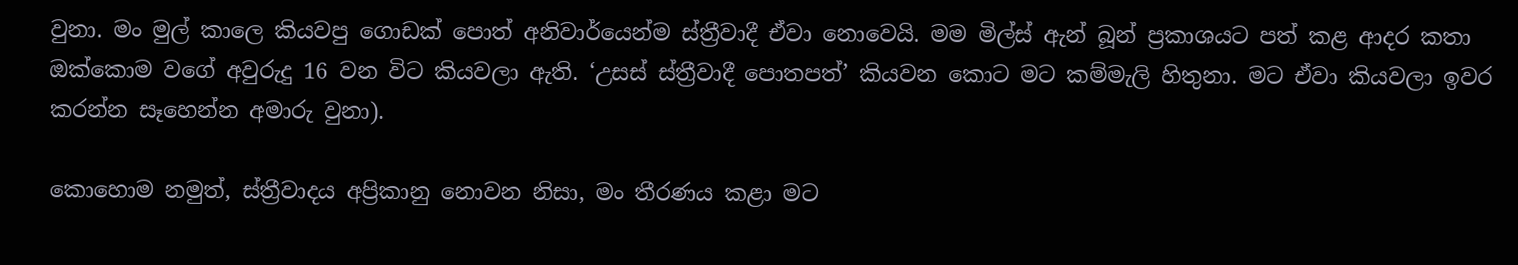වුනා. මං මුල් කාලෙ කියවපු ගොඩක් පොත් අනිවාර්යෙන්ම ස්ත්‍රීවාදී ඒවා නොවෙයි. මම මිල්ස් ඇන් බූන් ප්‍රකාශයට පත් කළ ආදර කතා ඔක්කොම වගේ අවුරුදු 16 වන විට කියවලා ඇති. ‘උසස් ස්ත්‍රීවාදී පොතපත්’ කියවන කොට මට කම්මැලි හිතුනා. මට ඒවා කියවලා ඉවර කරන්න සෑහෙන්න අමාරු වුනා).

කොහොම නමුත්, ස්ත්‍රීවාදය අප්‍රිකානු නොවන නිසා, මං තීරණය කළා මට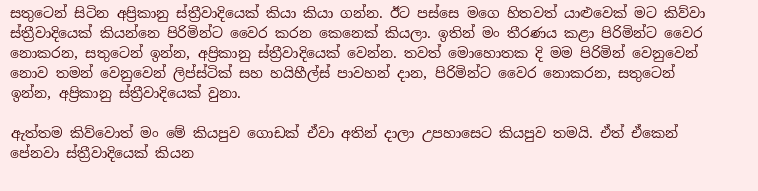සතුටෙන් සිටින අප්‍රිකානු ස්ත්‍රීවාදියෙක් කියා කියා ගන්න. ඊට පස්සෙ මගෙ හිතවත් යාළුවෙක් මට කිව්වා ස්ත්‍රීවාදියෙක් කියන්නෙ පිරිමින්ට වෛර කරන කෙනෙක් කියලා. ඉතින් මං තීරණය කළා පිරිමින්ට වෛර නොකරන, සතුටෙන් ඉන්න, අප්‍රිකානු ස්ත්‍රීවාදියෙක් වෙන්න. තවත් මොහොතක දි මම පිරිමින් වෙනුවෙන් නොව තමන් වෙනුවෙන් ලිප්ස්ටික් සහ හයිහීල්ස් පාවහන් දාන, පිරිමින්ට වෛර නොකරන, සතුටෙන් ඉන්න, අප්‍රිකානු ස්ත්‍රීවාදියෙක් වුනා.

ඇත්තම කිව්වොත් මං මේ කියපුව ගොඩක් ඒවා අතින් දාලා උපහාසෙට කියපුව තමයි. ඒත් ඒකෙන් පේනවා ස්ත්‍රීවාදියෙක් කියන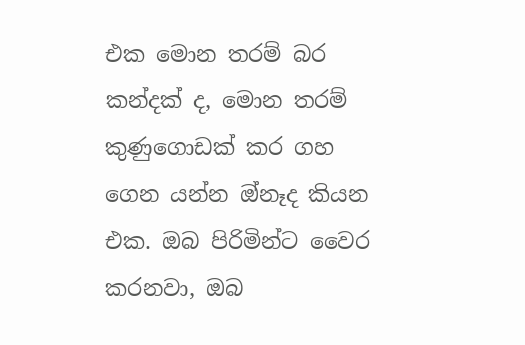එක මොන තරම් බර කන්දක් ද, මොන තරම් කුණුගොඩක් කර ගහ ගෙන යන්න ඔ්නෑද කියන එක. ඔබ පිරිමින්ට වෛර කරනවා, ඔබ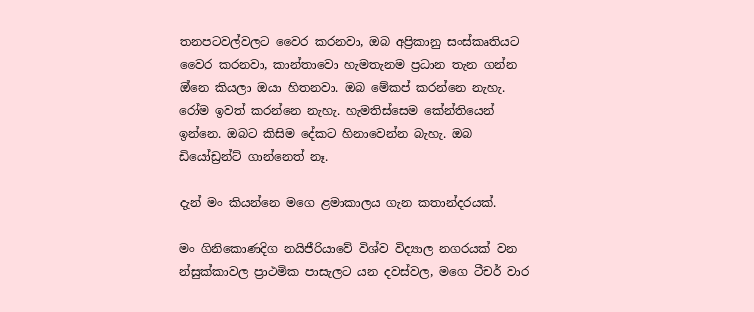තනපටවල්වලට වෛර කරනවා, ඔබ අප්‍රිකානු සංස්කෘතියට වෛර කරනවා, කාන්තාවො හැමතැනම ප්‍රධාන තැන ගන්න ඔ්නෙ කියලා ඔයා හිතනවා. ඔබ මේකප් කරන්නෙ නැහැ. රෝම ඉවත් කරන්නෙ නැහැ. හැමතිස්සෙම කේන්තියෙන් ඉන්නෙ. ඔබට කිසිම දේකට හිනාවෙන්න බැහැ. ඔබ ඩියෝඩ්‍රන්ට් ගාන්නෙත් නෑ.

දැන් මං කියන්නෙ මගෙ ළමාකාලය ගැන කතාන්දරයක්.

මං ගිනිකොණදිග නයිජීරියාවේ විශ්ව විද්‍යාල නගරයක් වන න්සුක්කාවල ප්‍රාථමික පාසැලට යන දවස්වල, මගෙ ටීචර් වාර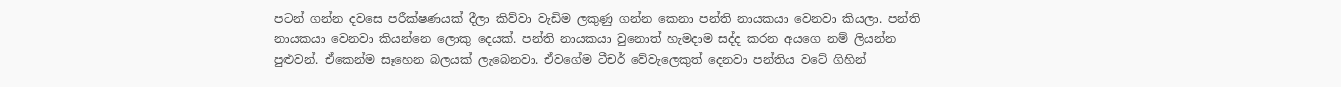පටන් ගන්න දවසෙ පරීක්ෂණයක් දීලා කිව්වා වැඩිම ලකුණු ගන්න කෙනා පන්ති නායකයා වෙනවා කියලා. පන්ති නායකයා වෙනවා කියන්නෙ ලොකු දෙයක්. පන්ති නායකයා වුනොත් හැමදාම සද්ද කරන අයගෙ නම් ලියන්න පුළුවන්. ඒකෙන්ම සෑහෙන බලයක් ලැබෙනවා. ඒවගේම ටීචර් වේවැලෙකුත් දෙනවා පන්තිය වටේ ගිහින්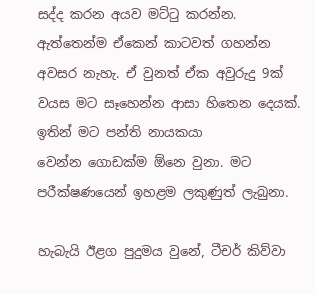සද්ද කරන අයව මට්ටු කරන්න. ඇත්තෙන්ම ඒකෙන් කාටවත් ගහන්න අවසර නැහැ. ඒ වුනත් ඒක අවුරුදු 9ක් වයස මට සෑහෙන්න ආසා හිතෙන දෙයක්. ඉතින් මට පන්ති නායකයා වෙන්න ‌ගොඩක්ම ඕනෙ වුනා. මට පරීක්ෂණයෙන් ඉහළම ලකුණුත් ලැබුනා.

හැබැයි ඊළග පුදුමය වුනේ, ටීචර් කිව්වා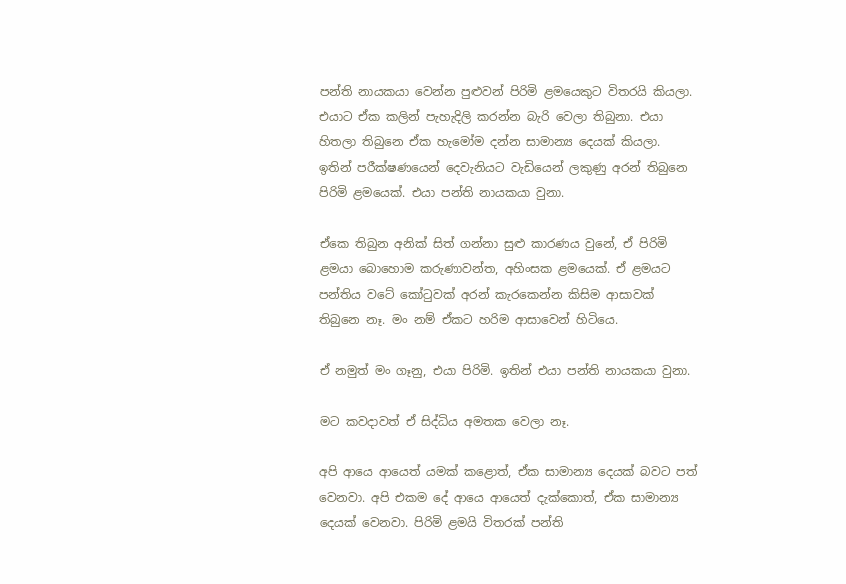පන්ති නායකයා වෙන්න පුළුවන් පිරිමි ළමයෙකුට විතරයි කියලා. එයාට ඒක කලින් පැහැදිලි කරන්න බැරි වෙලා තිබුනා. එයා හිතලා තිබුනෙ ඒක හැමෝම දන්න සාමාන්‍ය දෙයක් කියලා. ඉතින් පරීක්ෂණයෙන් දෙවැනියට වැඩියෙන් ලකුණු අරන් තිබුනෙ පිරිමි ළමයෙක්. එයා පන්ති නායකයා වුනා.

ඒකෙ තිබුන අනික් සිත් ගන්නා සුළු කාරණය වුනේ, ඒ පිරිමි ළමයා බොහොම කරුණාවන්ත, අහිංසක ළමයෙක්. ඒ ළමයට පන්තිය වටේ කෝටුවක් අරන් කැරකෙන්න කිසිම ආසාවක් තිබුනෙ නෑ. මං නම් ඒකට හරිම ආසාවෙන් හිටියෙ.

ඒ නමුත් මං ගෑනු, එයා පිරිමි. ඉතින් එයා පන්ති නායකයා වුනා.

මට කවදාවත් ඒ සිද්ධිය අමතක වෙලා නෑ.

අපි ආයෙ ආයෙත් යමක් කළොත්, ඒක සාමාන්‍ය ‌දෙයක් බවට පත් වෙනවා. අපි එකම දේ ආයෙ ආයෙත් දැක්කොත්, ඒක සාමාන්‍ය දෙයක් වෙනවා. පිරිමි ළමයි විතරක් පන්ති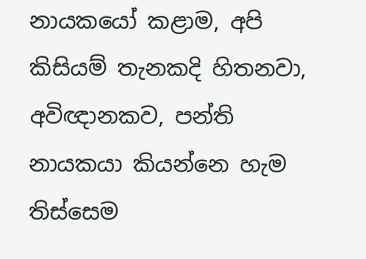නායකයෝ කළාම, අපි කිසියම් තැනකදි හිතනවා, අවිඥානකව, පන්ති නායකයා කියන්නෙ හැම තිස්සෙම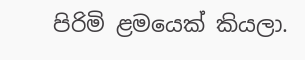පිරිමි ළමයෙක් කියලා.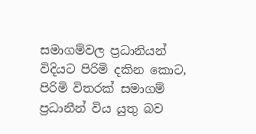සමාගම්වල ප්‍රධානියන් විදියට පිරිමි දකින කොට, පිරිමි විතරක් සමාගම් ප්‍රධානීන් විය යුතු බව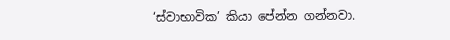‘ස්වාභාවික’ කියා පේන්න ගන්නවා.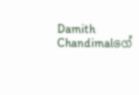Damith Chandimalගේ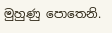මුහුණු පොතෙනි.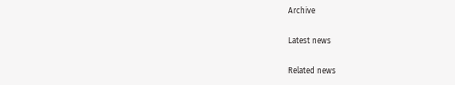Archive

Latest news

Related news